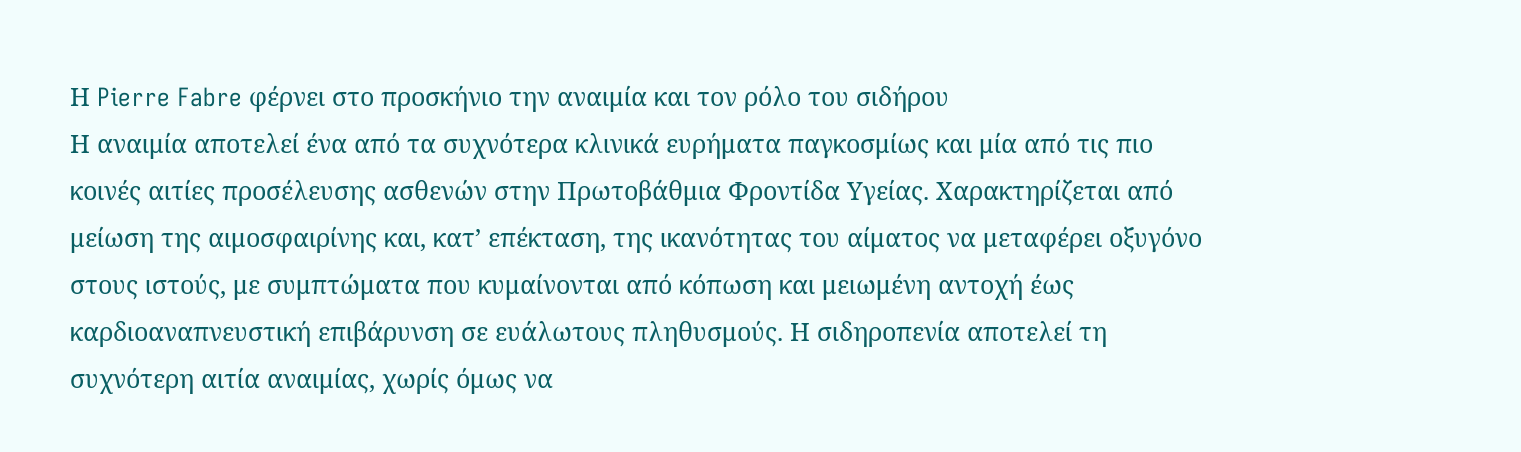Η Pierre Fabre φέρνει στο προσκήνιο την αναιμία και τον ρόλο του σιδήρου
Η αναιμία αποτελεί ένα από τα συχνότερα κλινικά ευρήματα παγκοσμίως και μία από τις πιο κοινές αιτίες προσέλευσης ασθενών στην Πρωτοβάθμια Φροντίδα Υγείας. Χαρακτηρίζεται από μείωση της αιμοσφαιρίνης και, κατ’ επέκταση, της ικανότητας του αίματος να μεταφέρει οξυγόνο στους ιστούς, με συμπτώματα που κυμαίνονται από κόπωση και μειωμένη αντοχή έως καρδιοαναπνευστική επιβάρυνση σε ευάλωτους πληθυσμούς. Η σιδηροπενία αποτελεί τη συχνότερη αιτία αναιμίας, χωρίς όμως να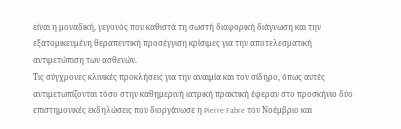είναι η μοναδική, γεγονός που καθιστά τη σωστή διαφορική διάγνωση και την εξατομικευμένη θεραπευτική προσέγγιση κρίσιμες για την αποτελεσματική αντιμετώπιση των ασθενών.
Τις σύγχρονες κλινικές προκλήσεις για την αναιμία και τον σίδηρο, όπως αυτές αντιμετωπίζονται τόσο στην καθημερινή ιατρική πρακτική έφεραν στο προσκήνιο δύο επιστημονικές εκδηλώσεις που διοργάνωσε η Pierre Fabre τον Νοέμβριο και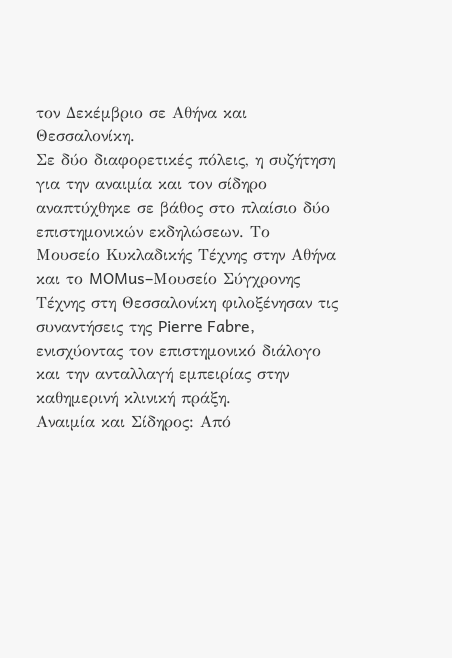τον Δεκέμβριο σε Αθήνα και Θεσσαλονίκη.
Σε δύο διαφορετικές πόλεις, η συζήτηση για την αναιμία και τον σίδηρο αναπτύχθηκε σε βάθος στο πλαίσιο δύο επιστημονικών εκδηλώσεων. Το Μουσείο Κυκλαδικής Τέχνης στην Αθήνα και το MOMus–Μουσείο Σύγχρονης Τέχνης στη Θεσσαλονίκη φιλοξένησαν τις συναντήσεις της Pierre Fabre, ενισχύοντας τον επιστημονικό διάλογο και την ανταλλαγή εμπειρίας στην καθημερινή κλινική πράξη.
Αναιμία και Σίδηρος: Από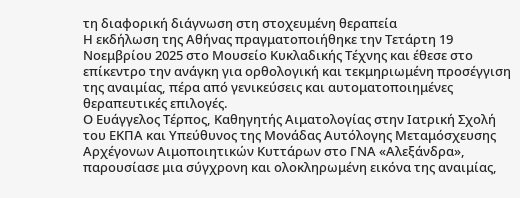τη διαφορική διάγνωση στη στοχευμένη θεραπεία
Η εκδήλωση της Αθήνας πραγματοποιήθηκε την Τετάρτη 19 Νοεμβρίου 2025 στο Μουσείο Κυκλαδικής Τέχνης και έθεσε στο επίκεντρο την ανάγκη για ορθολογική και τεκμηριωμένη προσέγγιση της αναιμίας, πέρα από γενικεύσεις και αυτοματοποιημένες θεραπευτικές επιλογές.
Ο Ευάγγελος Τέρπος, Καθηγητής Αιματολογίας στην Ιατρική Σχολή του ΕΚΠΑ και Υπεύθυνος της Μονάδας Αυτόλογης Μεταμόσχευσης Αρχέγονων Αιμοποιητικών Κυττάρων στο ΓΝΑ «Αλεξάνδρα», παρουσίασε μια σύγχρονη και ολοκληρωμένη εικόνα της αναιμίας,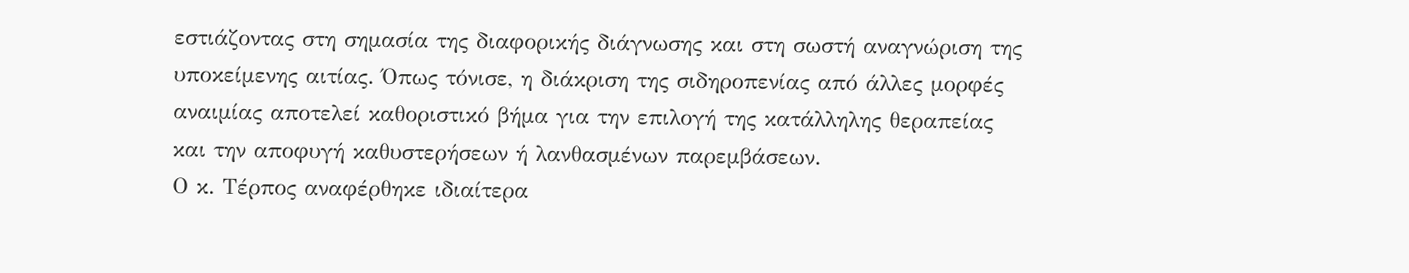εστιάζοντας στη σημασία της διαφορικής διάγνωσης και στη σωστή αναγνώριση της υποκείμενης αιτίας. Όπως τόνισε, η διάκριση της σιδηροπενίας από άλλες μορφές αναιμίας αποτελεί καθοριστικό βήμα για την επιλογή της κατάλληλης θεραπείας και την αποφυγή καθυστερήσεων ή λανθασμένων παρεμβάσεων.
Ο κ. Τέρπος αναφέρθηκε ιδιαίτερα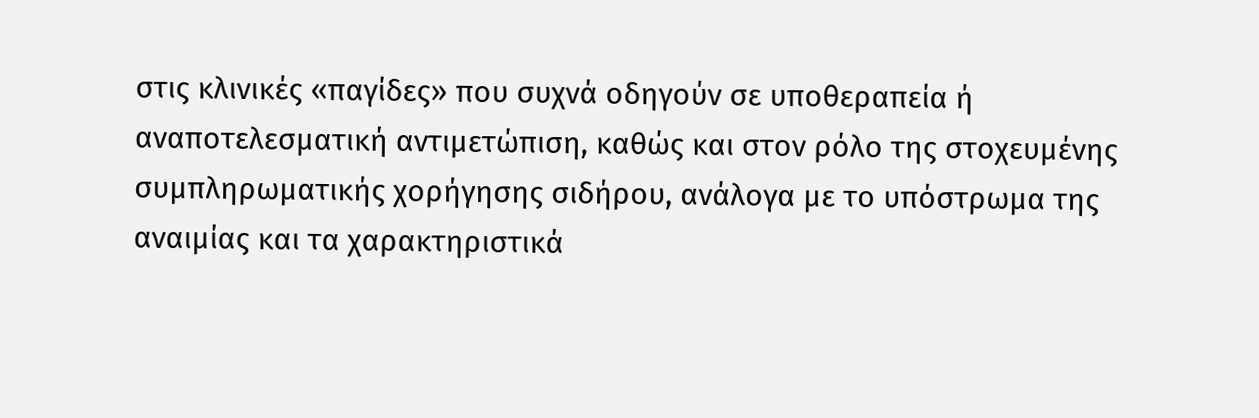στις κλινικές «παγίδες» που συχνά οδηγούν σε υποθεραπεία ή αναποτελεσματική αντιμετώπιση, καθώς και στον ρόλο της στοχευμένης συμπληρωματικής χορήγησης σιδήρου, ανάλογα με το υπόστρωμα της αναιμίας και τα χαρακτηριστικά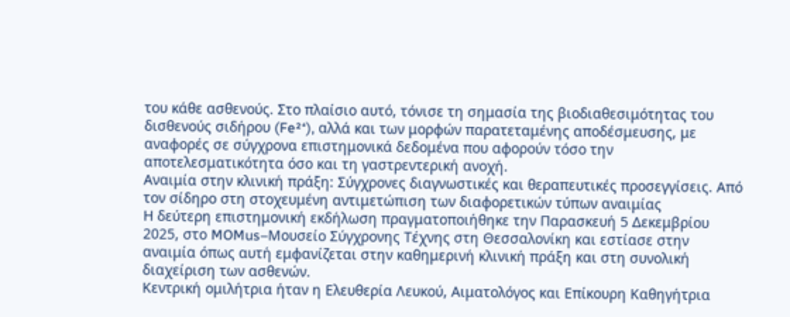του κάθε ασθενούς. Στο πλαίσιο αυτό, τόνισε τη σημασία της βιοδιαθεσιμότητας του δισθενούς σιδήρου (Fe²⁺), αλλά και των μορφών παρατεταμένης αποδέσμευσης, με αναφορές σε σύγχρονα επιστημονικά δεδομένα που αφορούν τόσο την αποτελεσματικότητα όσο και τη γαστρεντερική ανοχή.
Αναιμία στην κλινική πράξη: Σύγχρονες διαγνωστικές και θεραπευτικές προσεγγίσεις. Από τον σίδηρο στη στοχευμένη αντιμετώπιση των διαφορετικών τύπων αναιμίας
Η δεύτερη επιστημονική εκδήλωση πραγματοποιήθηκε την Παρασκευή 5 Δεκεμβρίου 2025, στο MOMus–Μουσείο Σύγχρονης Τέχνης στη Θεσσαλονίκη και εστίασε στην αναιμία όπως αυτή εμφανίζεται στην καθημερινή κλινική πράξη και στη συνολική διαχείριση των ασθενών.
Κεντρική ομιλήτρια ήταν η Ελευθερία Λευκού, Αιματολόγος και Επίκουρη Καθηγήτρια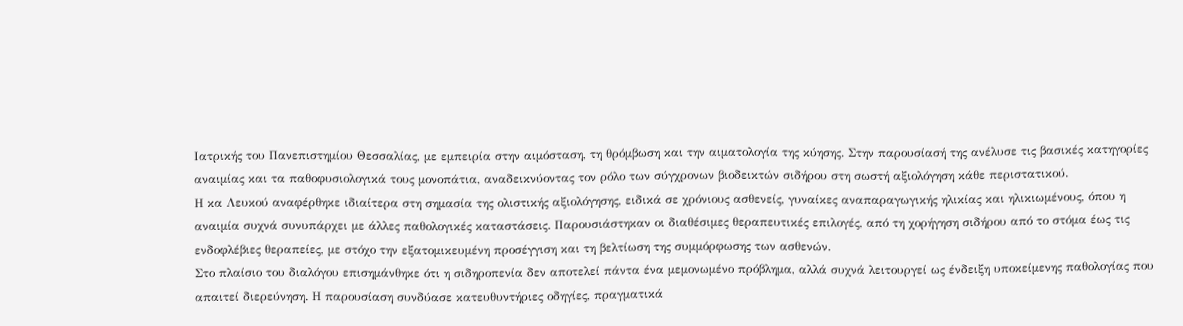Ιατρικής του Πανεπιστημίου Θεσσαλίας, με εμπειρία στην αιμόσταση, τη θρόμβωση και την αιματολογία της κύησης. Στην παρουσίασή της ανέλυσε τις βασικές κατηγορίες αναιμίας και τα παθοφυσιολογικά τους μονοπάτια, αναδεικνύοντας τον ρόλο των σύγχρονων βιοδεικτών σιδήρου στη σωστή αξιολόγηση κάθε περιστατικού.
Η κα Λευκού αναφέρθηκε ιδιαίτερα στη σημασία της ολιστικής αξιολόγησης, ειδικά σε χρόνιους ασθενείς, γυναίκες αναπαραγωγικής ηλικίας και ηλικιωμένους, όπου η αναιμία συχνά συνυπάρχει με άλλες παθολογικές καταστάσεις. Παρουσιάστηκαν οι διαθέσιμες θεραπευτικές επιλογές, από τη χορήγηση σιδήρου από το στόμα έως τις ενδοφλέβιες θεραπείες, με στόχο την εξατομικευμένη προσέγγιση και τη βελτίωση της συμμόρφωσης των ασθενών.
Στο πλαίσιο του διαλόγου επισημάνθηκε ότι η σιδηροπενία δεν αποτελεί πάντα ένα μεμονωμένο πρόβλημα, αλλά συχνά λειτουργεί ως ένδειξη υποκείμενης παθολογίας που απαιτεί διερεύνηση. Η παρουσίαση συνδύασε κατευθυντήριες οδηγίες, πραγματικά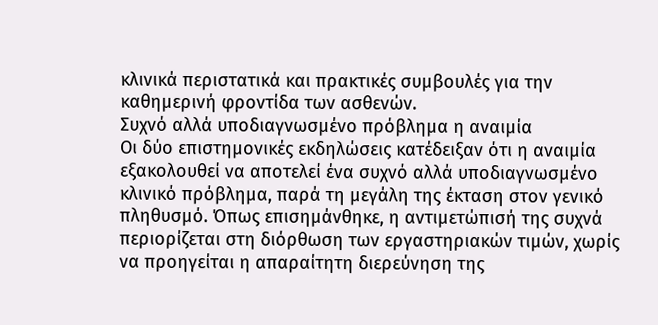κλινικά περιστατικά και πρακτικές συμβουλές για την καθημερινή φροντίδα των ασθενών.
Συχνό αλλά υποδιαγνωσμένο πρόβλημα η αναιμία
Οι δύο επιστημονικές εκδηλώσεις κατέδειξαν ότι η αναιμία εξακολουθεί να αποτελεί ένα συχνό αλλά υποδιαγνωσμένο κλινικό πρόβλημα, παρά τη μεγάλη της έκταση στον γενικό πληθυσμό. Όπως επισημάνθηκε, η αντιμετώπισή της συχνά περιορίζεται στη διόρθωση των εργαστηριακών τιμών, χωρίς να προηγείται η απαραίτητη διερεύνηση της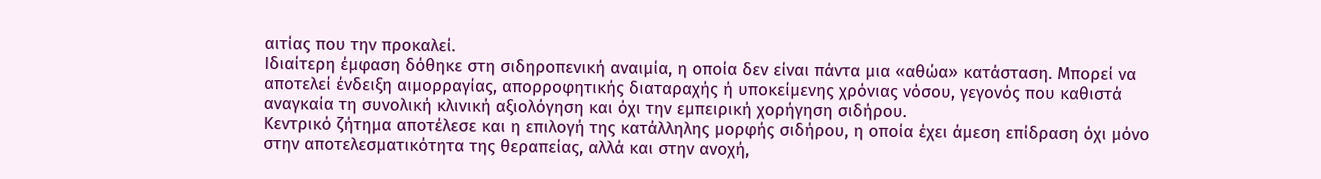αιτίας που την προκαλεί.
Ιδιαίτερη έμφαση δόθηκε στη σιδηροπενική αναιμία, η οποία δεν είναι πάντα μια «αθώα» κατάσταση. Μπορεί να αποτελεί ένδειξη αιμορραγίας, απορροφητικής διαταραχής ή υποκείμενης χρόνιας νόσου, γεγονός που καθιστά αναγκαία τη συνολική κλινική αξιολόγηση και όχι την εμπειρική χορήγηση σιδήρου.
Κεντρικό ζήτημα αποτέλεσε και η επιλογή της κατάλληλης μορφής σιδήρου, η οποία έχει άμεση επίδραση όχι μόνο στην αποτελεσματικότητα της θεραπείας, αλλά και στην ανοχή,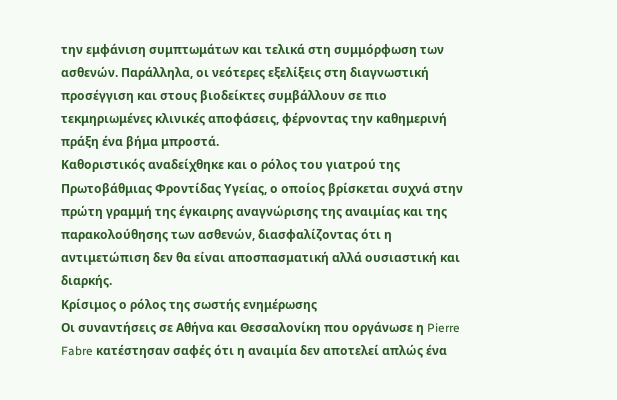την εμφάνιση συμπτωμάτων και τελικά στη συμμόρφωση των ασθενών. Παράλληλα, οι νεότερες εξελίξεις στη διαγνωστική προσέγγιση και στους βιοδείκτες συμβάλλουν σε πιο τεκμηριωμένες κλινικές αποφάσεις, φέρνοντας την καθημερινή πράξη ένα βήμα μπροστά.
Καθοριστικός αναδείχθηκε και ο ρόλος του γιατρού της Πρωτοβάθμιας Φροντίδας Υγείας, ο οποίος βρίσκεται συχνά στην πρώτη γραμμή της έγκαιρης αναγνώρισης της αναιμίας και της παρακολούθησης των ασθενών, διασφαλίζοντας ότι η αντιμετώπιση δεν θα είναι αποσπασματική αλλά ουσιαστική και διαρκής.
Κρίσιμος ο ρόλος της σωστής ενημέρωσης
Οι συναντήσεις σε Αθήνα και Θεσσαλονίκη που οργάνωσε η Pierre Fabre κατέστησαν σαφές ότι η αναιμία δεν αποτελεί απλώς ένα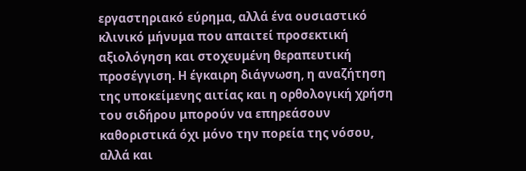εργαστηριακό εύρημα, αλλά ένα ουσιαστικό κλινικό μήνυμα που απαιτεί προσεκτική αξιολόγηση και στοχευμένη θεραπευτική προσέγγιση. Η έγκαιρη διάγνωση, η αναζήτηση της υποκείμενης αιτίας και η ορθολογική χρήση του σιδήρου μπορούν να επηρεάσουν καθοριστικά όχι μόνο την πορεία της νόσου, αλλά και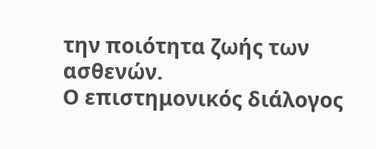την ποιότητα ζωής των ασθενών.
Ο επιστημονικός διάλογος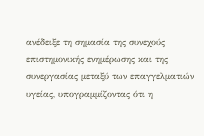ανέδειξε τη σημασία της συνεχούς επιστημονικής ενημέρωσης και της συνεργασίας μεταξύ των επαγγελματιών υγείας, υπογραμμίζοντας ότι η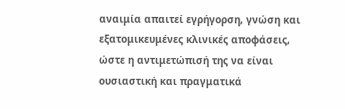αναιμία απαιτεί εγρήγορση, γνώση και εξατομικευμένες κλινικές αποφάσεις, ώστε η αντιμετώπισή της να είναι ουσιαστική και πραγματικά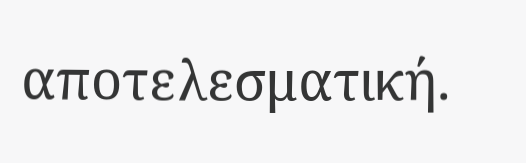αποτελεσματική.